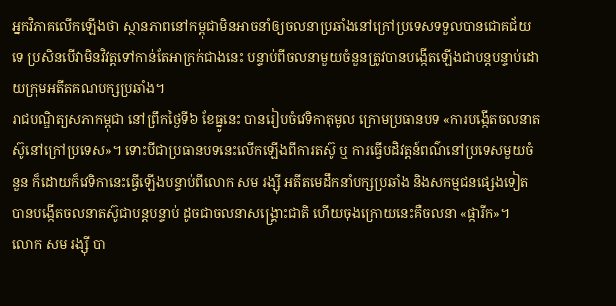អ្នកវិភាគលើកឡើងថា ស្ថានភាពនៅកម្ពុជាមិនអាចនាំឲ្យចលនាប្រឆាំងនៅក្រៅប្រទេសទទួលបានជោគជ័យទេ ប្រសិនបើវាមិនវិវត្តទៅកាន់តែអាក្រក់ជាងនេះ បន្ទាប់ពីចលនាមួយចំនួនត្រូវបានបង្កើតឡើងជាបន្តបន្ទាប់ដោយក្រុមអតីតគណបក្សប្រឆាំង។
រាជបណ្ឌិត្យសភាកម្ពុជា នៅព្រឹកថ្ងៃទី៦ ខែធ្នូនេះ បានរៀបចំវេទិកាតុមូល ក្រោមប្រធានបទ «ការបង្កើតចលនាតស៊ូនៅក្រៅប្រទេស»។ ទោះបីជាប្រធានបទនេះលើកឡើងពីការតស៊ូ ឬ ការធ្វើបដិវត្តន៍ពណ៌នៅប្រទេសមួយចំនួន ក៏ដោយក៏វេទិកានេះធ្វើឡើងបន្ទាប់ពីលោក សម រង្ស៊ី អតីតមេដឹកនាំបក្សប្រឆាំង និងសកម្មជនផ្សេងទៀត បានបង្កើតចលនាតស៊ូជាបន្តបន្ទាប់ ដូចជាចលនាសង្គ្រោះជាតិ ហើយចុងក្រោយនេះគឺចលនា «ផ្ការីក»។
លោក សម រង្ស៊ី បា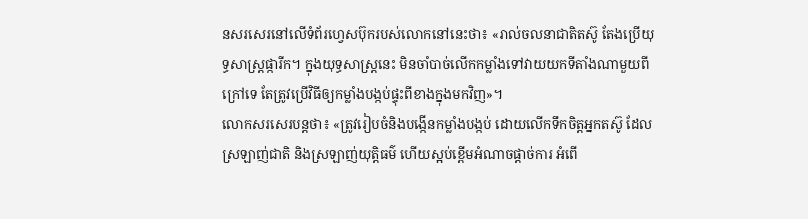នសរសេរនៅលើទំព័រហ្វេសប៊ុករបស់លោកនៅនេះថា៖ «រាល់ចលនាជាតិតស៊ូ តែងប្រើយុទ្ធសាស្ត្រផ្ការីក។ ក្នុងយុទ្ធសាស្ត្រនេះ មិនចាំបាច់លើកកម្លាំងទៅវាយយកទីតាំងណាមួយពីក្រៅទេ តែត្រូវប្រើវិធីឲ្យកម្លាំងបង្កប់ផ្ទុះពីខាងក្នុងមកវិញ»។
លោកសរសេរបន្តថា៖ «ត្រូវរៀបចំនិងបង្កើនកម្លាំងបង្កប់ ដោយលើកទឹកចិត្តអ្នកតស៊ូ ដែលស្រឡាញ់ជាតិ និងស្រឡាញ់យុត្តិធម៌ ហើយស្អប់ខ្ពើមអំណាចផ្តាច់ការ អំពើ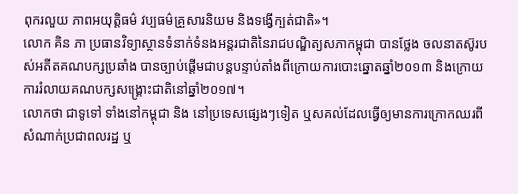ពុករលួយ ភាពអយុត្តិធម៌ វប្បធម៌គ្រួសារនិយម និងទង្វើក្បត់ជាតិ»។
លោក គិន ភា ប្រធានវិទ្យាស្ថានទំនាក់ទំនងអន្តរជាតិនៃរាជបណ្ឌិត្យសភាកម្ពុជា បានថ្លែង ចលនាតស៊ូរបស់អតីតគណបក្សប្រឆាំង បានច្បាប់ផ្ដើមជាបន្តបន្ទាប់តាំងពីក្រោយការបោះឆ្នោតឆ្នាំ២០១៣ និងក្រោយការរំលាយគណបក្សសង្គ្រោះជាតិនៅឆ្នាំ២០១៧។
លោកថា ជាទូទៅ ទាំងនៅកម្ពុជា និង នៅប្រទេសផ្សេងៗទៀត ឬសគល់ដែលធ្វើឲ្យមានការក្រោកឈរពីសំណាក់ប្រជាពលរដ្ឋ ឬ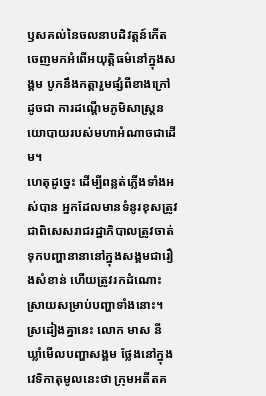ឫសគល់នៃចលនាបដិវត្តន៍កើតចេញមកអំពើអយុត្តិធម៌នៅក្នុងសង្គម បូកនឹងកត្តារួមផ្សំពីខាងក្រៅ ដូចជា ការដណ្ដើមភូមិសាស្ត្រនយោបាយរបស់មហាអំណាចជាដើម។
ហេតុដូច្នេះ ដើម្បីពន្លត់ភ្លើងទាំងអស់បាន អ្នកដែលមានទំនូរខុសត្រូវ ជាពិសេសរាជរដ្ឋាភិបាលត្រូវចាត់ទុកបញ្ហានានានៅក្នុងសង្គមជារឿងសំខាន់ ហើយត្រូវរកដំណោះស្រាយសម្រាប់បញ្ហាទាំងនោះ។
ស្រដៀងគ្នានេះ លោក មាស នី ឃ្លាំមើលបញ្ហាសង្គម ថ្លែងនៅក្នុងវេទិកាតុមូលនេះថា ក្រុមអតីតគ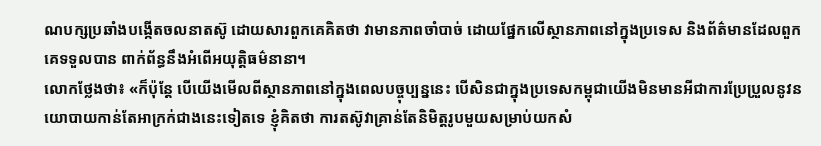ណបក្សប្រឆាំងបង្កើតចលនាតស៊ូ ដោយសារពួកគេគិតថា វាមានភាពចាំបាច់ ដោយផ្នែកលើស្ថានភាពនៅក្នុងប្រទេស និងព័ត៌មានដែលពួកគេទទួលបាន ពាក់ព័ន្ធនឹងអំពើអយុត្តិធម៌នានា។
លោកថ្លែងថា៖ «ក៏ប៉ុន្តែ បើយើងមើលពីស្ថានភាពនៅក្នុងពេលបច្ចុប្បន្ននេះ បើសិនជាក្នុងប្រទេសកម្ពុជាយើងមិនមានអីជាការប្រែប្រួលនូវនយោបាយកាន់តែអាក្រក់ជាងនេះទៀតទេ ខ្ញុំគិតថា ការតស៊ូវាគ្រាន់តែនិមិត្តរូបមួយសម្រាប់យកសំ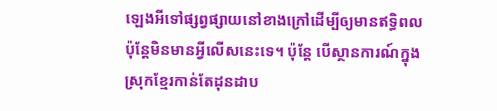ឡេងអីទៅផ្សព្វផ្សាយនៅខាងក្រៅដើម្បីឲ្យមានឥទ្ធិពល ប៉ុន្តែមិនមានអ្វីលើសនេះទេ។ ប៉ុន្តែ បើស្ថានការណ៍ក្នុងស្រុកខ្មែរកាន់តែដុនដាប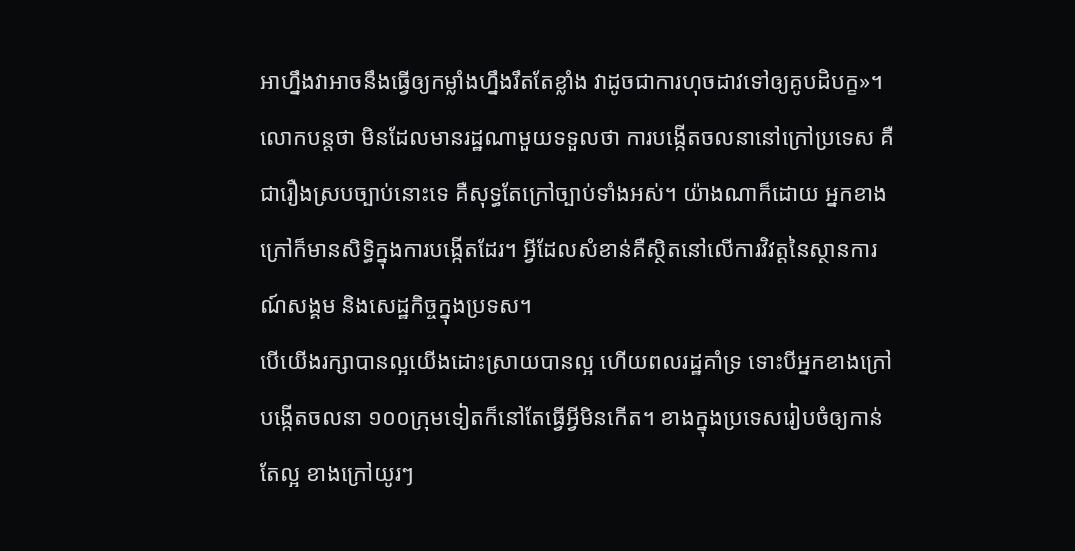អាហ្នឹងវាអាចនឹងធ្វើឲ្យកម្លាំងហ្នឹងរឹតតែខ្លាំង វាដូចជាការហុចដាវទៅឲ្យគូបដិបក្ខ»។
លោកបន្តថា មិនដែលមានរដ្ឋណាមួយទទួលថា ការបង្កើតចលនានៅក្រៅប្រទេស គឺជារឿងស្របច្បាប់នោះទេ គឺសុទ្ធតែក្រៅច្បាប់ទាំងអស់។ យ៉ាងណាក៏ដោយ អ្នកខាងក្រៅក៏មានសិទ្ធិក្នុងការបង្កើតដែរ។ អ្វីដែលសំខាន់គឺស្ថិតនៅលើការវិវត្តនៃស្ថានការណ៍សង្គម និងសេដ្ឋកិច្ចក្នុងប្រទស។
បើយើងរក្សាបានល្អយើងដោះស្រាយបានល្អ ហើយពលរដ្ឋគាំទ្រ ទោះបីអ្នកខាងក្រៅបង្កើតចលនា ១០០ក្រុមទៀតក៏នៅតែធ្វើអ្វីមិនកើត។ ខាងក្នុងប្រទេសរៀបចំឲ្យកាន់តែល្អ ខាងក្រៅយូរៗ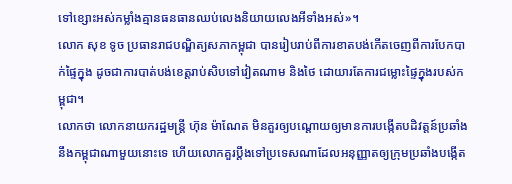ទៅខ្សោះអស់កម្លាំងគ្មានធនធានឈប់លេងនិយាយលេងអីទាំងអស់»។
លោក សុខ ទូច ប្រធានរាជបណ្ឌិត្យសភាកម្ពុជា បានរៀបរាប់ពីការខាតបង់កើតចេញពីការបែកបាក់ផ្ទៃក្នុង ដូចជាការបាត់បង់ខេត្តរាប់សិបទៅវៀតណាម និងថៃ ដោយារតែការជម្លោះផ្ទៃក្នុងរបស់កម្ពុជា។
លោកថា លោកនាយករដ្ឋមន្ត្រី ហ៊ុន ម៉ាណែត មិនគួរឲ្យបណ្ដោយឲ្យមានការបង្កើតបដិវត្តន៍ប្រឆាំងនឹងកម្ពុជាណាមួយនោះទេ ហើយលោកគួរប្ដឹងទៅប្រទេសណាដែលអនុញ្ញាតឲ្យក្រុមប្រឆាំងបង្កើត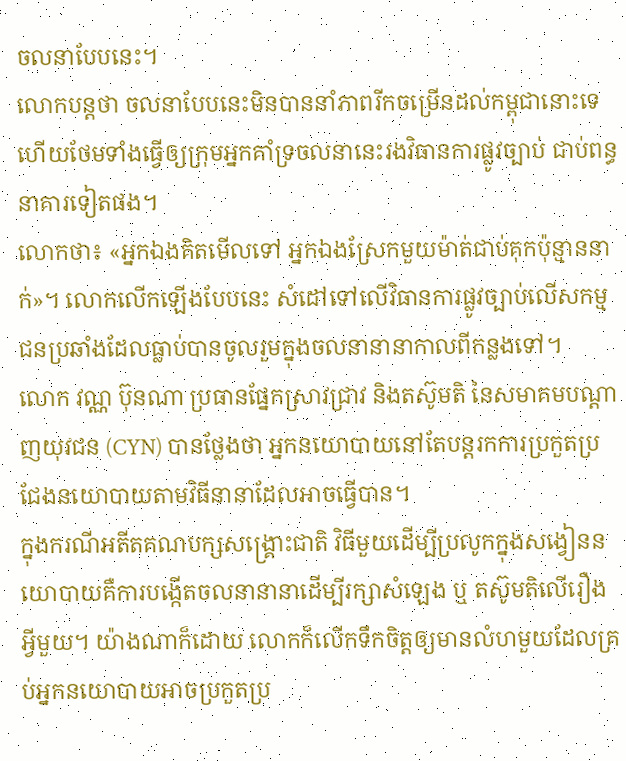ចលនាបែបនេះ។
លោកបន្តថា ចលនាបែបនេះមិនបាននាំភាពរីកចម្រើនដល់កម្ពុជានោះទេ ហើយថែមទាំងធ្វើឲ្យក្រុមអ្នកគាំទ្រចលនានេះរងវិធានការផ្លូវច្បាប់ ជាប់ពន្ធនាគារទៀតផង។
លោកថា៖ «អ្នកឯងគិតមើលទៅ អ្នកឯងស្រែកមួយម៉ាត់ជាប់គុកប៉ុន្មាននាក់»។ លោកលើកឡើងបែបនេះ សំដៅទៅលើវិធានការផ្លូវច្បាប់លើសកម្មជនប្រឆាំងដែលធ្លាប់បានចូលរួមក្នុងចលនានានាកាលពីកន្លងទៅ។
លោក វណ្ណ ប៊ុនណា ប្រធានផ្នែកស្រាវជ្រាវ និងតស៊ូមតិ នៃសមាគមបណ្តាញយុវជន (CYN) បានថ្លែងថា អ្នកនយោបាយនៅតែបន្តរកការប្រកួតប្រជែងនយោបាយតាមវិធីនានាដែលអាចធ្វើបាន។
ក្នុងករណីអតីតគណបក្សសង្គ្រោះជាតិ វិធីមួយដើម្បីប្រលូកក្នុងសង្វៀននយោបាយគឺការបង្កើតចលនានានាដើម្បីរក្សាសំឡេង ឬ តស៊ូមតិលើរឿងអ្វីមួយ។ យ៉ាងណាក៏ដោយ លោកក៏លើកទឹកចិត្តឲ្យមានលំហមួយដែលគ្រប់អ្នកនយោបាយអាចប្រកួតប្រ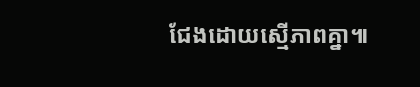ជែងដោយស្មើភាពគ្នា៕